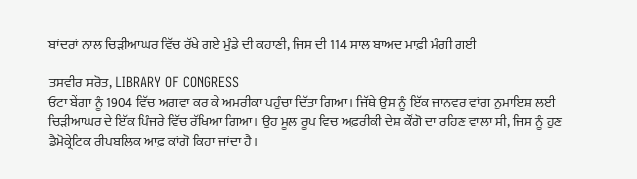ਬਾਂਦਰਾਂ ਨਾਲ ਚਿੜੀਆਘਰ ਵਿੱਚ ਰੱਖੇ ਗਏ ਮੁੰਡੇ ਦੀ ਕਹਾਣੀ, ਜਿਸ ਦੀ 114 ਸਾਲ ਬਾਅਦ ਮਾਫ਼ੀ ਮੰਗੀ ਗਈ

ਤਸਵੀਰ ਸਰੋਤ, LIBRARY OF CONGRESS
ਓਟਾ ਬੇਂਗਾ ਨੂੰ 1904 ਵਿੱਚ ਅਗਵਾ ਕਰ ਕੇ ਅਮਰੀਕਾ ਪਹੁੰਚਾ ਦਿੱਤਾ ਗਿਆ। ਜਿੱਥੇ ਉਸ ਨੂੰ ਇੱਕ ਜਾਨਵਰ ਵਾਂਗ ਨੁਮਾਇਸ਼ ਲਈ ਚਿੜੀਆਘਰ ਦੇ ਇੱਕ ਪਿੰਜਰੇ ਵਿੱਚ ਰੱਖਿਆ ਗਿਆ। ਉਹ ਮੂਲ ਰੂਪ ਵਿਚ ਅਫ਼ਰੀਕੀ ਦੇਸ਼ ਕੌਂਗੋ ਦਾ ਰਹਿਣ ਵਾਲਾ ਸੀ, ਜਿਸ ਨੂੰ ਹੁਣ ਡੈਮੋਕ੍ਰੇਟਿਕ ਰੀਪਬਲਿਕ ਆਫ਼ ਕਾਂਗੋ ਕਿਹਾ ਜਾਂਦਾ ਹੈ।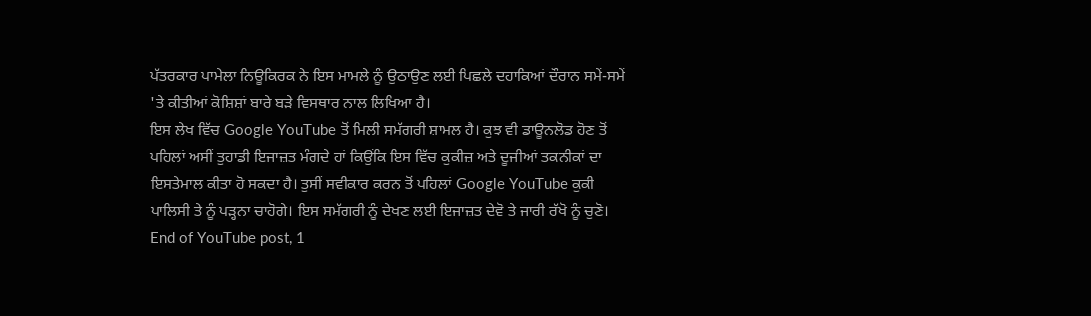ਪੱਤਰਕਾਰ ਪਾਮੇਲਾ ਨਿਊਕਿਰਕ ਨੇ ਇਸ ਮਾਮਲੇ ਨੂੰ ਉਠਾਉਣ ਲਈ ਪਿਛਲੇ ਦਹਾਕਿਆਂ ਦੌਰਾਨ ਸਮੇਂ-ਸਮੇਂ 'ਤੇ ਕੀਤੀਆਂ ਕੋਸ਼ਿਸ਼ਾਂ ਬਾਰੇ ਬੜੇ ਵਿਸਥਾਰ ਨਾਲ ਲਿਖਿਆ ਹੈ।
ਇਸ ਲੇਖ ਵਿੱਚ Google YouTube ਤੋਂ ਮਿਲੀ ਸਮੱਗਰੀ ਸ਼ਾਮਲ ਹੈ। ਕੁਝ ਵੀ ਡਾਊਨਲੋਡ ਹੋਣ ਤੋਂ ਪਹਿਲਾਂ ਅਸੀਂ ਤੁਹਾਡੀ ਇਜਾਜ਼ਤ ਮੰਗਦੇ ਹਾਂ ਕਿਉਂਕਿ ਇਸ ਵਿੱਚ ਕੁਕੀਜ਼ ਅਤੇ ਦੂਜੀਆਂ ਤਕਨੀਕਾਂ ਦਾ ਇਸਤੇਮਾਲ ਕੀਤਾ ਹੋ ਸਕਦਾ ਹੈ। ਤੁਸੀਂ ਸਵੀਕਾਰ ਕਰਨ ਤੋਂ ਪਹਿਲਾਂ Google YouTube ਕੁਕੀ ਪਾਲਿਸੀ ਤੇ ਨੂੰ ਪੜ੍ਹਨਾ ਚਾਹੋਗੇ। ਇਸ ਸਮੱਗਰੀ ਨੂੰ ਦੇਖਣ ਲਈ ਇਜਾਜ਼ਤ ਦੇਵੋ ਤੇ ਜਾਰੀ ਰੱਖੋ ਨੂੰ ਚੁਣੋ।
End of YouTube post, 1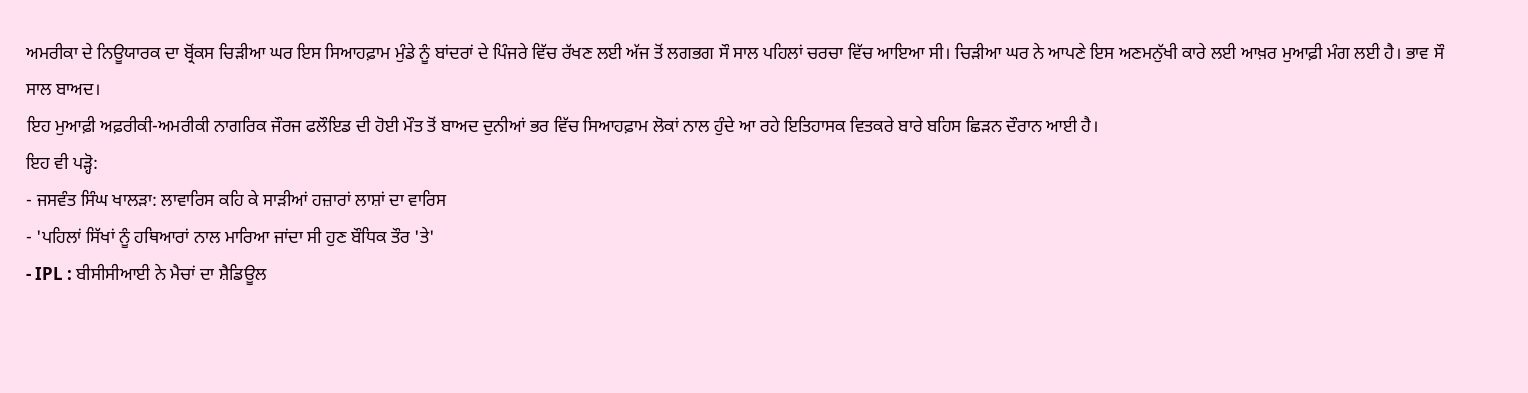ਅਮਰੀਕਾ ਦੇ ਨਿਊਯਾਰਕ ਦਾ ਬ੍ਰੋਂਕਸ ਚਿੜੀਆ ਘਰ ਇਸ ਸਿਆਹਫ਼ਾਮ ਮੁੰਡੇ ਨੂੰ ਬਾਂਦਰਾਂ ਦੇ ਪਿੰਜਰੇ ਵਿੱਚ ਰੱਖਣ ਲਈ ਅੱਜ ਤੋਂ ਲਗਭਗ ਸੌ ਸਾਲ ਪਹਿਲਾਂ ਚਰਚਾ ਵਿੱਚ ਆਇਆ ਸੀ। ਚਿੜੀਆ ਘਰ ਨੇ ਆਪਣੇ ਇਸ ਅਣਮਨੁੱਖੀ ਕਾਰੇ ਲਈ ਆਖ਼ਰ ਮੁਆਫ਼ੀ ਮੰਗ ਲਈ ਹੈ। ਭਾਵ ਸੌ ਸਾਲ ਬਾਅਦ।
ਇਹ ਮੁਆਫ਼ੀ ਅਫ਼ਰੀਕੀ-ਅਮਰੀਕੀ ਨਾਗਰਿਕ ਜੌਰਜ ਫਲੌਇਡ ਦੀ ਹੋਈ ਮੌਤ ਤੋਂ ਬਾਅਦ ਦੁਨੀਆਂ ਭਰ ਵਿੱਚ ਸਿਆਹਫ਼ਾਮ ਲੋਕਾਂ ਨਾਲ ਹੁੰਦੇ ਆ ਰਹੇ ਇਤਿਹਾਸਕ ਵਿਤਕਰੇ ਬਾਰੇ ਬਹਿਸ ਛਿੜਨ ਦੌਰਾਨ ਆਈ ਹੈ।
ਇਹ ਵੀ ਪੜ੍ਹੋ:
- ਜਸਵੰਤ ਸਿੰਘ ਖਾਲੜਾ: ਲਾਵਾਰਿਸ ਕਹਿ ਕੇ ਸਾੜੀਆਂ ਹਜ਼ਾਰਾਂ ਲਾਸ਼ਾਂ ਦਾ ਵਾਰਿਸ
- 'ਪਹਿਲਾਂ ਸਿੱਖਾਂ ਨੂੰ ਹਥਿਆਰਾਂ ਨਾਲ ਮਾਰਿਆ ਜਾਂਦਾ ਸੀ ਹੁਣ ਬੌਧਿਕ ਤੌਰ 'ਤੇ'
- IPL : ਬੀਸੀਸੀਆਈ ਨੇ ਮੈਚਾਂ ਦਾ ਸ਼ੈਡਿਊਲ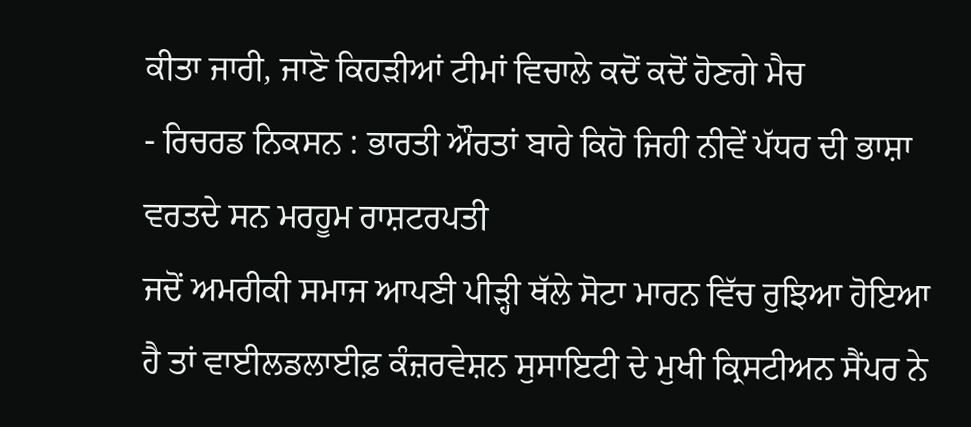ਕੀਤਾ ਜਾਰੀ, ਜਾਣੋ ਕਿਹੜੀਆਂ ਟੀਮਾਂ ਵਿਚਾਲੇ ਕਦੋਂ ਕਦੋਂ ਹੋਣਗੇ ਮੈਚ
- ਰਿਚਰਡ ਨਿਕਸਨ : ਭਾਰਤੀ ਔਰਤਾਂ ਬਾਰੇ ਕਿਹੋ ਜਿਹੀ ਨੀਵੇਂ ਪੱਧਰ ਦੀ ਭਾਸ਼ਾ ਵਰਤਦੇ ਸਨ ਮਰਹੂਮ ਰਾਸ਼ਟਰਪਤੀ
ਜਦੋਂ ਅਮਰੀਕੀ ਸਮਾਜ ਆਪਣੀ ਪੀੜ੍ਹੀ ਥੱਲੇ ਸੋਟਾ ਮਾਰਨ ਵਿੱਚ ਰੁਝਿਆ ਹੋਇਆ ਹੈ ਤਾਂ ਵਾਈਲਡਲਾਈਫ਼ ਕੰਜ਼ਰਵੇਸ਼ਨ ਸੁਸਾਇਟੀ ਦੇ ਮੁਖੀ ਕ੍ਰਿਸਟੀਅਨ ਸੈਂਪਰ ਨੇ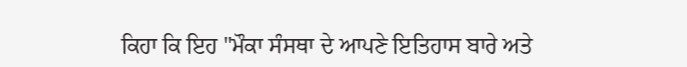ਕਿਹਾ ਕਿ ਇਹ "ਮੌਕਾ ਸੰਸਥਾ ਦੇ ਆਪਣੇ ਇਤਿਹਾਸ ਬਾਰੇ ਅਤੇ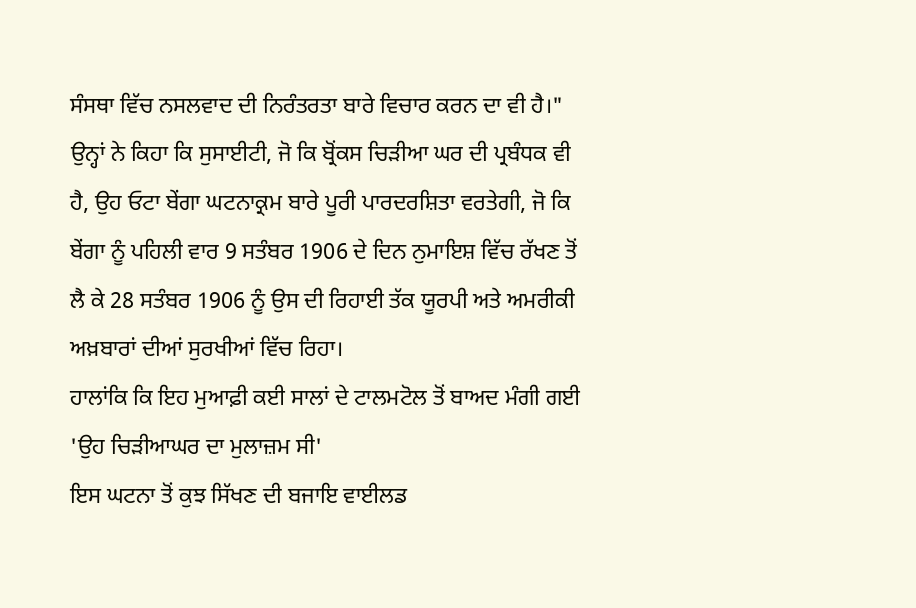ਸੰਸਥਾ ਵਿੱਚ ਨਸਲਵਾਦ ਦੀ ਨਿਰੰਤਰਤਾ ਬਾਰੇ ਵਿਚਾਰ ਕਰਨ ਦਾ ਵੀ ਹੈ।"
ਉਨ੍ਹਾਂ ਨੇ ਕਿਹਾ ਕਿ ਸੁਸਾਈਟੀ, ਜੋ ਕਿ ਬ੍ਰੋਂਕਸ ਚਿੜੀਆ ਘਰ ਦੀ ਪ੍ਰਬੰਧਕ ਵੀ ਹੈ, ਉਹ ਓਟਾ ਬੇਂਗਾ ਘਟਨਾਕ੍ਰਮ ਬਾਰੇ ਪੂਰੀ ਪਾਰਦਰਸ਼ਿਤਾ ਵਰਤੇਗੀ, ਜੋ ਕਿ ਬੇਂਗਾ ਨੂੰ ਪਹਿਲੀ ਵਾਰ 9 ਸਤੰਬਰ 1906 ਦੇ ਦਿਨ ਨੁਮਾਇਸ਼ ਵਿੱਚ ਰੱਖਣ ਤੋਂ ਲੈ ਕੇ 28 ਸਤੰਬਰ 1906 ਨੂੰ ਉਸ ਦੀ ਰਿਹਾਈ ਤੱਕ ਯੂਰਪੀ ਅਤੇ ਅਮਰੀਕੀ ਅਖ਼ਬਾਰਾਂ ਦੀਆਂ ਸੁਰਖੀਆਂ ਵਿੱਚ ਰਿਹਾ।
ਹਾਲਾਂਕਿ ਕਿ ਇਹ ਮੁਆਫ਼ੀ ਕਈ ਸਾਲਾਂ ਦੇ ਟਾਲਮਟੋਲ ਤੋਂ ਬਾਅਦ ਮੰਗੀ ਗਈ
'ਉਹ ਚਿੜੀਆਘਰ ਦਾ ਮੁਲਾਜ਼ਮ ਸੀ'
ਇਸ ਘਟਨਾ ਤੋਂ ਕੁਝ ਸਿੱਖਣ ਦੀ ਬਜਾਇ ਵਾਈਲਡ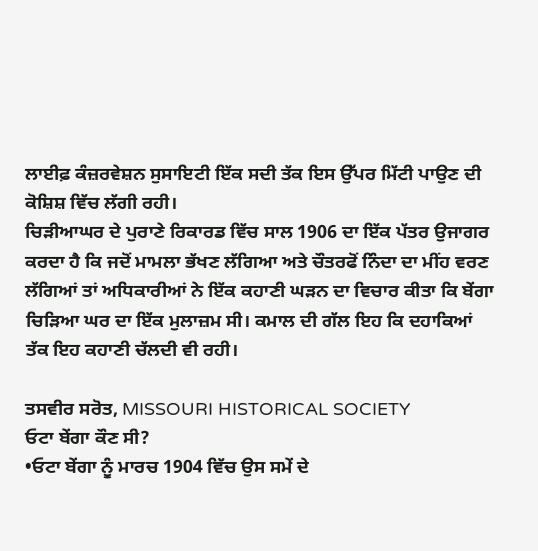ਲਾਈਫ਼ ਕੰਜ਼ਰਵੇਸ਼ਨ ਸੁਸਾਇਟੀ ਇੱਕ ਸਦੀ ਤੱਕ ਇਸ ਉੱਪਰ ਮਿੱਟੀ ਪਾਉਣ ਦੀ ਕੋਸ਼ਿਸ਼ ਵਿੱਚ ਲੱਗੀ ਰਹੀ।
ਚਿੜੀਆਘਰ ਦੇ ਪੁਰਾਣੇ ਰਿਕਾਰਡ ਵਿੱਚ ਸਾਲ 1906 ਦਾ ਇੱਕ ਪੱਤਰ ਉਜਾਗਰ ਕਰਦਾ ਹੈ ਕਿ ਜਦੋਂ ਮਾਮਲਾ ਭੱਖਣ ਲੱਗਿਆ ਅਤੇ ਚੌਤਰਫੋਂ ਨਿੰਦਾ ਦਾ ਮੀਂਹ ਵਰਣ ਲੱਗਿਆਂ ਤਾਂ ਅਧਿਕਾਰੀਆਂ ਨੇ ਇੱਕ ਕਹਾਣੀ ਘੜਨ ਦਾ ਵਿਚਾਰ ਕੀਤਾ ਕਿ ਬੇਂਗਾ ਚਿੜਿਆ ਘਰ ਦਾ ਇੱਕ ਮੁਲਾਜ਼ਮ ਸੀ। ਕਮਾਲ ਦੀ ਗੱਲ ਇਹ ਕਿ ਦਹਾਕਿਆਂ ਤੱਕ ਇਹ ਕਹਾਣੀ ਚੱਲਦੀ ਵੀ ਰਹੀ।

ਤਸਵੀਰ ਸਰੋਤ, MISSOURI HISTORICAL SOCIETY
ਓਟਾ ਬੇਂਗਾ ਕੌਣ ਸੀ?
•ਓਟਾ ਬੇਂਗਾ ਨੂੰ ਮਾਰਚ 1904 ਵਿੱਚ ਉਸ ਸਮੇਂ ਦੇ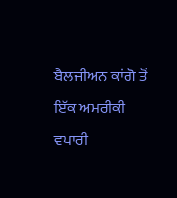ਬੈਲਜੀਅਨ ਕਾਂਗੋ ਤੋਂ ਇੱਕ ਅਮਰੀਕੀ ਵਪਾਰੀ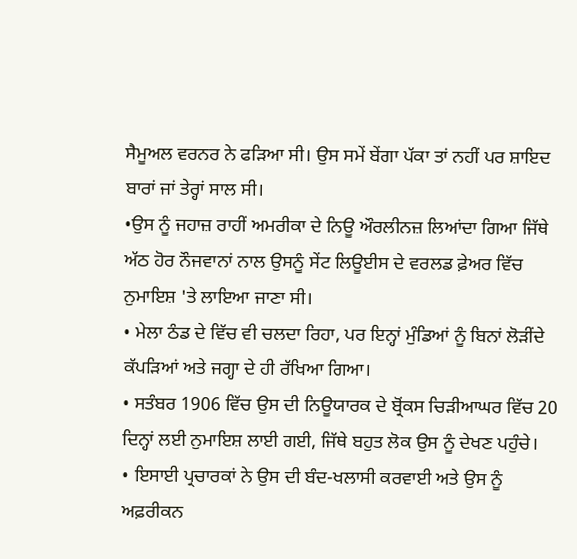ਸੈਮੂਅਲ ਵਰਨਰ ਨੇ ਫੜਿਆ ਸੀ। ਉਸ ਸਮੇਂ ਬੇਂਗਾ ਪੱਕਾ ਤਾਂ ਨਹੀਂ ਪਰ ਸ਼ਾਇਦ ਬਾਰਾਂ ਜਾਂ ਤੇਰ੍ਹਾਂ ਸਾਲ ਸੀ।
•ਉਸ ਨੂੰ ਜਹਾਜ਼ ਰਾਹੀਂ ਅਮਰੀਕਾ ਦੇ ਨਿਊ ਔਰਲੀਨਜ਼ ਲਿਆਂਦਾ ਗਿਆ ਜਿੱਥੇ ਅੱਠ ਹੋਰ ਨੌਜਵਾਨਾਂ ਨਾਲ ਉਸਨੂੰ ਸੇਂਟ ਲਿਊਈਸ ਦੇ ਵਰਲਡ ਫ਼ੇਅਰ ਵਿੱਚ ਨੁਮਾਇਸ਼ 'ਤੇ ਲਾਇਆ ਜਾਣਾ ਸੀ।
• ਮੇਲਾ ਠੰਡ ਦੇ ਵਿੱਚ ਵੀ ਚਲਦਾ ਰਿਹਾ, ਪਰ ਇਨ੍ਹਾਂ ਮੁੰਡਿਆਂ ਨੂੰ ਬਿਨਾਂ ਲੋੜੀਂਦੇ ਕੱਪੜਿਆਂ ਅਤੇ ਜਗ੍ਹਾ ਦੇ ਹੀ ਰੱਖਿਆ ਗਿਆ।
• ਸਤੰਬਰ 1906 ਵਿੱਚ ਉਸ ਦੀ ਨਿਊਯਾਰਕ ਦੇ ਬ੍ਰੋਂਕਸ ਚਿੜੀਆਘਰ ਵਿੱਚ 20 ਦਿਨ੍ਹਾਂ ਲਈ ਨੁਮਾਇਸ਼ ਲਾਈ ਗਈ, ਜਿੱਥੇ ਬਹੁਤ ਲੋਕ ਉਸ ਨੂੰ ਦੇਖਣ ਪਹੁੰਚੇ।
• ਇਸਾਈ ਪ੍ਰਚਾਰਕਾਂ ਨੇ ਉਸ ਦੀ ਬੰਦ-ਖਲਾਸੀ ਕਰਵਾਈ ਅਤੇ ਉਸ ਨੂੰ ਅਫ਼ਰੀਕਨ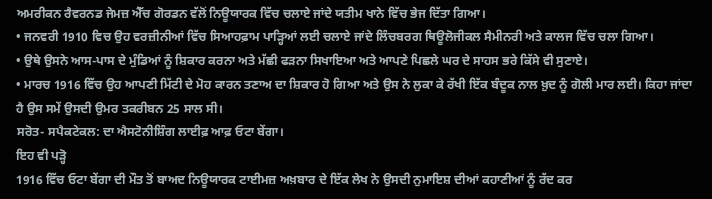ਅਮਰੀਕਨ ਰੈਵਰਨਡ ਜੇਮਜ਼ ਐੱਚ ਗੋਰਡਨ ਵੱਲੋਂ ਨਿਊਯਾਰਕ ਵਿੱਚ ਚਲਾਏ ਜਾਂਦੇ ਯਤੀਮ ਖਾਨੇ ਵਿੱਚ ਭੇਜ ਦਿੱਤਾ ਗਿਆ।
• ਜਨਵਰੀ 1910 ਵਿਚ ਉਹ ਵਰਜ਼ੀਨੀਆਂ ਵਿੱਚ ਸਿਆਹਫ਼ਾਮ ਪਾੜ੍ਹਿਆਂ ਲਈ ਚਲਾਏ ਜਾਂਦੇ ਲਿੰਚਬਰਗ ਥਿਊਲੋਜੀਕਲ ਸੈਮੀਨਰੀ ਅਤੇ ਕਾਲਜ ਵਿੱਚ ਚਲਾ ਗਿਆ।
• ਉਥੇ ਉਸਨੇ ਆਸ-ਪਾਸ ਦੇ ਮੁੰਡਿਆਂ ਨੂੰ ਸ਼ਿਕਾਰ ਕਰਨਾ ਅਤੇ ਮੱਛੀ ਫੜਨਾ ਸਿਖਾਇਆ ਅਤੇ ਆਪਣੇ ਪਿਛਲੇ ਘਰ ਦੇ ਸਾਹਸ ਭਰੇ ਕਿੱਸੇ ਵੀ ਸੁਣਾਏ।
• ਮਾਰਚ 1916 ਵਿੱਚ ਉਹ ਆਪਣੀ ਮਿੱਟੀ ਦੇ ਮੋਹ ਕਾਰਨ ਤਣਾਅ ਦਾ ਸ਼ਿਕਾਰ ਹੋ ਗਿਆ ਅਤੇ ਉਸ ਨੇ ਲੁਕਾ ਕੇ ਰੱਖੀ ਇੱਕ ਬੰਦੂਕ ਨਾਲ ਖ਼ੁਦ ਨੂੰ ਗੋਲੀ ਮਾਰ ਲਈ। ਕਿਹਾ ਜਾਂਦਾ ਹੈ ਉਸ ਸਮੇਂ ਉਸਦੀ ਉਮਰ ਤਕਰੀਬਨ 25 ਸਾਲ ਸੀ।
ਸਰੋਤ- ਸਪੈਕਟੇਕਲ: ਦਾ ਐਸਟੋਨੀਸ਼ਿੰਗ ਲਾਈਫ਼ ਆਫ਼ ਓਟਾ ਬੇਂਗਾ।
ਇਹ ਵੀ ਪੜ੍ਹੋ
1916 ਵਿੱਚ ਓਟਾ ਬੇਂਗਾ ਦੀ ਮੌਤ ਤੋਂ ਬਾਅਦ ਨਿਊਯਾਰਕ ਟਾਈਮਜ਼ ਅਖ਼ਬਾਰ ਦੇ ਇੱਕ ਲੇਖ ਨੇ ਉਸਦੀ ਨੁਮਾਇਸ਼ ਦੀਆਂ ਕਹਾਣੀਆਂ ਨੂੰ ਰੱਦ ਕਰ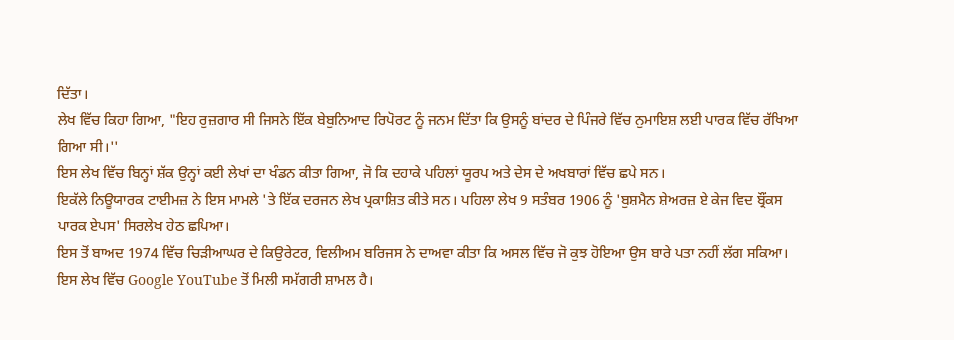ਦਿੱਤਾ।
ਲੇਖ ਵਿੱਚ ਕਿਹਾ ਗਿਆ, "ਇਹ ਰੁਜ਼ਗਾਰ ਸੀ ਜਿਸਨੇ ਇੱਕ ਬੇਬੁਨਿਆਦ ਰਿਪੋਰਟ ਨੂੰ ਜਨਮ ਦਿੱਤਾ ਕਿ ਉਸਨੂੰ ਬਾਂਦਰ ਦੇ ਪਿੰਜਰੇ ਵਿੱਚ ਨੁਮਾਇਸ਼ ਲਈ ਪਾਰਕ ਵਿੱਚ ਰੱਖਿਆ ਗਿਆ ਸੀ।''
ਇਸ ਲੇਖ ਵਿੱਚ ਬਿਨ੍ਹਾਂ ਸ਼ੱਕ ਉਨ੍ਹਾਂ ਕਈ ਲੇਖਾਂ ਦਾ ਖੰਡਨ ਕੀਤਾ ਗਿਆ, ਜੋ ਕਿ ਦਹਾਕੇ ਪਹਿਲਾਂ ਯੂਰਪ ਅਤੇ ਦੇਸ ਦੇ ਅਖਬਾਰਾਂ ਵਿੱਚ ਛਪੇ ਸਨ।
ਇਕੱਲੇ ਨਿਊਯਾਰਕ ਟਾਈਮਜ਼ ਨੇ ਇਸ ਮਾਮਲੇ 'ਤੇ ਇੱਕ ਦਰਜਨ ਲੇਖ ਪ੍ਰਕਾਸ਼ਿਤ ਕੀਤੇ ਸਨ। ਪਹਿਲਾ ਲੇਖ 9 ਸਤੰਬਰ 1906 ਨੂੰ 'ਬੁਸ਼ਮੈਨ ਸ਼ੇਅਰਜ਼ ਏ ਕੇਜ ਵਿਦ ਬ੍ਰੌਂਕਸ ਪਾਰਕ ਏਪਸ' ਸਿਰਲੇਖ ਹੇਠ ਛਪਿਆ।
ਇਸ ਤੋਂ ਬਾਅਦ 1974 ਵਿੱਚ ਚਿੜੀਆਘਰ ਦੇ ਕਿਉਰੇਟਰ, ਵਿਲੀਅਮ ਬਰਿਜਸ ਨੇ ਦਾਅਵਾ ਕੀਤਾ ਕਿ ਅਸਲ ਵਿੱਚ ਜੋ ਕੁਝ ਹੋਇਆ ਉਸ ਬਾਰੇ ਪਤਾ ਨਹੀਂ ਲੱਗ ਸਕਿਆ।
ਇਸ ਲੇਖ ਵਿੱਚ Google YouTube ਤੋਂ ਮਿਲੀ ਸਮੱਗਰੀ ਸ਼ਾਮਲ ਹੈ।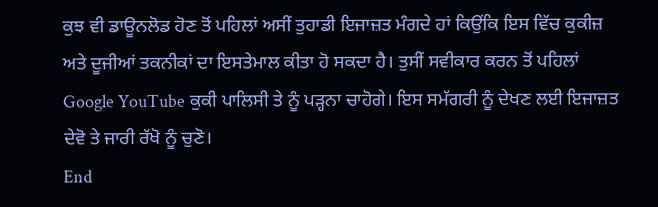ਕੁਝ ਵੀ ਡਾਊਨਲੋਡ ਹੋਣ ਤੋਂ ਪਹਿਲਾਂ ਅਸੀਂ ਤੁਹਾਡੀ ਇਜਾਜ਼ਤ ਮੰਗਦੇ ਹਾਂ ਕਿਉਂਕਿ ਇਸ ਵਿੱਚ ਕੁਕੀਜ਼ ਅਤੇ ਦੂਜੀਆਂ ਤਕਨੀਕਾਂ ਦਾ ਇਸਤੇਮਾਲ ਕੀਤਾ ਹੋ ਸਕਦਾ ਹੈ। ਤੁਸੀਂ ਸਵੀਕਾਰ ਕਰਨ ਤੋਂ ਪਹਿਲਾਂ Google YouTube ਕੁਕੀ ਪਾਲਿਸੀ ਤੇ ਨੂੰ ਪੜ੍ਹਨਾ ਚਾਹੋਗੇ। ਇਸ ਸਮੱਗਰੀ ਨੂੰ ਦੇਖਣ ਲਈ ਇਜਾਜ਼ਤ ਦੇਵੋ ਤੇ ਜਾਰੀ ਰੱਖੋ ਨੂੰ ਚੁਣੋ।
End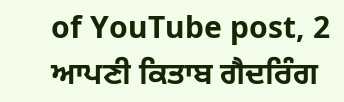of YouTube post, 2
ਆਪਣੀ ਕਿਤਾਬ ਗੈਦਰਿੰਗ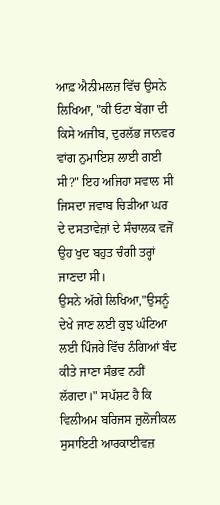ਆਫ਼ ਐਨੀਮਲਜ਼ ਵਿੱਚ ਉਸਨੇ ਲਿਖਿਆ, "ਕੀ ਓਟਾ ਬੇਂਗਾ ਦੀ ਕਿਸੇ ਅਜੀਬ, ਦੁਰਲੱਭ ਜਾਨਵਰ ਵਾਂਗ ਨੁਮਾਇਸ਼ ਲਾਈ ਗਈ ਸੀ?" ਇਹ ਅਜਿਹਾ ਸਵਾਲ ਸੀ ਜਿਸਦਾ ਜਵਾਬ ਚਿੜੀਆ ਘਰ ਦੇ ਦਸਤਾਵੇਜ਼ਾਂ ਦੇ ਸੰਚਾਲਕ ਵਜੋਂ ਉਹ ਖੁਦ ਬਹੁਤ ਚੰਗੀ ਤਰ੍ਹਾਂ ਜਾਣਦਾ ਸੀ।
ਉਸਨੇ ਅੱਗੇ ਲਿਖਿਆ,"ਉਸਨੂੰ ਦੇਖੇ ਜਾਣ ਲਈ ਕੁਝ ਘੰਟਿਆ ਲਈ ਪਿੰਜਰੇ ਵਿੱਚ ਨੰਗਿਆਂ ਬੰਦ ਕੀਤੇ ਜਾਣਾ ਸੰਭਵ ਨਹੀਂ ਲੱਗਦਾ।" ਸਪੱਸ਼ਟ ਹੈ ਕਿ ਵਿਲੀਅਮ ਬਰਿਜਸ ਜ਼ੁਲੋਜੀਕਲ ਸੁਸਾਇਟੀ ਆਰਕਾਈਵਜ਼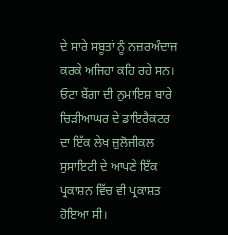ਦੇ ਸਾਰੇ ਸਬੂਤਾਂ ਨੂੰ ਨਜ਼ਰਅੰਦਾਜ ਕਰਕੇ ਅਜਿਹਾ ਕਹਿ ਰਹੇ ਸਨ।
ਓਟਾ ਬੇਂਗਾ ਦੀ ਨੁਮਾਇਸ਼ ਬਾਰੇ ਚਿੜੀਆਘਰ ਦੇ ਡਾਇਰੈਕਟਰ ਦਾ ਇੱਕ ਲੇਖ ਜ਼ੁਲੋਜੀਕਲ ਸੁਸਾਇਟੀ ਦੇ ਆਪਣੇ ਇੱਕ ਪ੍ਰਕਾਸ਼ਨ ਵਿੱਚ ਵੀ ਪ੍ਰਕਾਸ਼ਤ ਹੋਇਆ ਸੀ।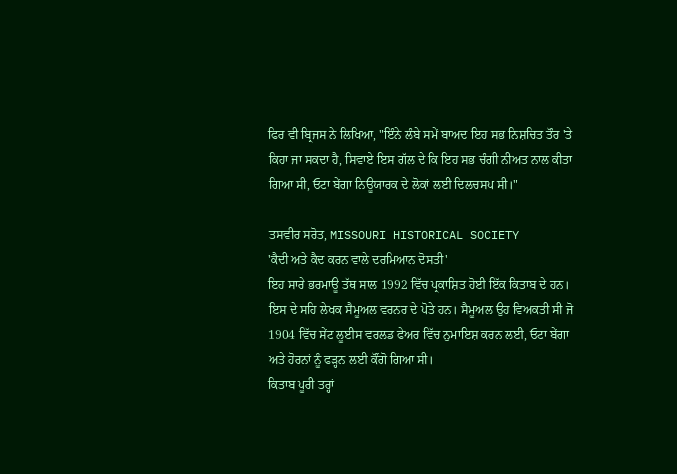ਫਿਰ ਵੀ ਬ੍ਰਿਜਸ ਨੇ ਲਿਖਿਆ, "ਇੰਨੇ ਲੰਬੇ ਸਮੇਂ ਬਾਅਦ ਇਹ ਸਭ ਨਿਸ਼ਚਿਤ ਤੌਰ 'ਤੇ ਕਿਹਾ ਜਾ ਸਕਦਾ ਹੈ, ਸਿਵਾਏ ਇਸ ਗੱਲ ਦੇ ਕਿ ਇਹ ਸਭ ਚੰਗੀ ਨੀਅਤ ਨਾਲ ਕੀਤਾ ਗਿਆ ਸੀ, ਓਟਾ ਬੇਂਗਾ ਨਿਊਯਾਰਕ ਦੇ ਲੋਕਾਂ ਲਈ ਦਿਲਚਸਪ ਸੀ।"

ਤਸਵੀਰ ਸਰੋਤ, MISSOURI HISTORICAL SOCIETY
'ਕੈਦੀ ਅਤੇ ਕੈਦ ਕਰਨ ਵਾਲੇ ਦਰਮਿਆਨ ਦੋਸਤੀ'
ਇਹ ਸਾਰੇ ਭਰਮਾਊ ਤੱਥ ਸਾਲ 1992 ਵਿੱਚ ਪ੍ਰਕਾਸ਼ਿਤ ਹੋਈ ਇੱਕ ਕਿਤਾਬ ਦੇ ਹਨ। ਇਸ ਦੇ ਸਹਿ ਲੇਖਕ ਸੈਮੂਅਲ ਵਰਨਰ ਦੇ ਪੋਤੇ ਹਨ। ਸੈਮੂਅਲ ਉਹ ਵਿਅਕਤੀ ਸੀ ਜੋ 1904 ਵਿੱਚ ਸੇਂਟ ਲੂਈਸ ਵਰਲਡ ਫੇਅਰ ਵਿੱਚ ਨੁਮਾਇਸ਼ ਕਰਨ ਲਈ, ਓਟਾ ਬੇਂਗਾ ਅਤੇ ਹੋਰਨਾਂ ਨੂੰ ਫੜ੍ਹਨ ਲਈ ਕੌਂਗੋ ਗਿਆ ਸੀ।
ਕਿਤਾਬ ਪੂਰੀ ਤਰ੍ਹਾਂ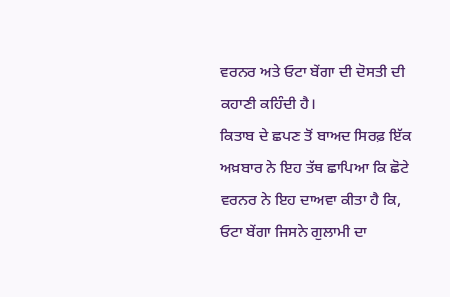ਵਰਨਰ ਅਤੇ ਓਟਾ ਬੇਂਗਾ ਦੀ ਦੋਸਤੀ ਦੀ ਕਹਾਣੀ ਕਹਿੰਦੀ ਹੈ।
ਕਿਤਾਬ ਦੇ ਛਪਣ ਤੋਂ ਬਾਅਦ ਸਿਰਫ਼ ਇੱਕ ਅਖ਼ਬਾਰ ਨੇ ਇਹ ਤੱਥ ਛਾਪਿਆ ਕਿ ਛੋਟੇ ਵਰਨਰ ਨੇ ਇਹ ਦਾਅਵਾ ਕੀਤਾ ਹੈ ਕਿ, ਓਟਾ ਬੇਂਗਾ ਜਿਸਨੇ ਗੁਲਾਮੀ ਦਾ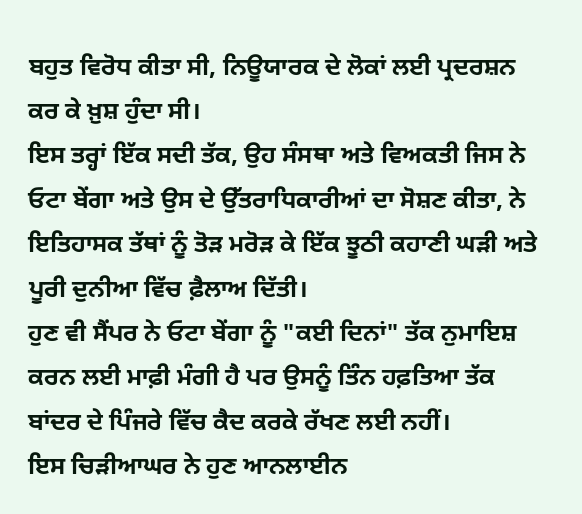ਬਹੁਤ ਵਿਰੋਧ ਕੀਤਾ ਸੀ, ਨਿਊਯਾਰਕ ਦੇ ਲੋਕਾਂ ਲਈ ਪ੍ਰਦਰਸ਼ਨ ਕਰ ਕੇ ਖ਼ੁਸ਼ ਹੁੰਦਾ ਸੀ।
ਇਸ ਤਰ੍ਹਾਂ ਇੱਕ ਸਦੀ ਤੱਕ, ਉਹ ਸੰਸਥਾ ਅਤੇ ਵਿਅਕਤੀ ਜਿਸ ਨੇ ਓਟਾ ਬੇਂਗਾ ਅਤੇ ਉਸ ਦੇ ਉੱਤਰਾਧਿਕਾਰੀਆਂ ਦਾ ਸੋਸ਼ਣ ਕੀਤਾ, ਨੇ ਇਤਿਹਾਸਕ ਤੱਥਾਂ ਨੂੰ ਤੋੜ ਮਰੋੜ ਕੇ ਇੱਕ ਝੂਠੀ ਕਹਾਣੀ ਘੜੀ ਅਤੇ ਪੂਰੀ ਦੁਨੀਆ ਵਿੱਚ ਫ਼ੈਲਾਅ ਦਿੱਤੀ।
ਹੁਣ ਵੀ ਸੈਂਪਰ ਨੇ ਓਟਾ ਬੇਂਗਾ ਨੂੰ "ਕਈ ਦਿਨਾਂ" ਤੱਕ ਨੁਮਾਇਸ਼ ਕਰਨ ਲਈ ਮਾਫ਼ੀ ਮੰਗੀ ਹੈ ਪਰ ਉਸਨੂੰ ਤਿੰਨ ਹਫ਼ਤਿਆ ਤੱਕ ਬਾਂਦਰ ਦੇ ਪਿੰਜਰੇ ਵਿੱਚ ਕੈਦ ਕਰਕੇ ਰੱਖਣ ਲਈ ਨਹੀਂ।
ਇਸ ਚਿੜੀਆਘਰ ਨੇ ਹੁਣ ਆਨਲਾਈਨ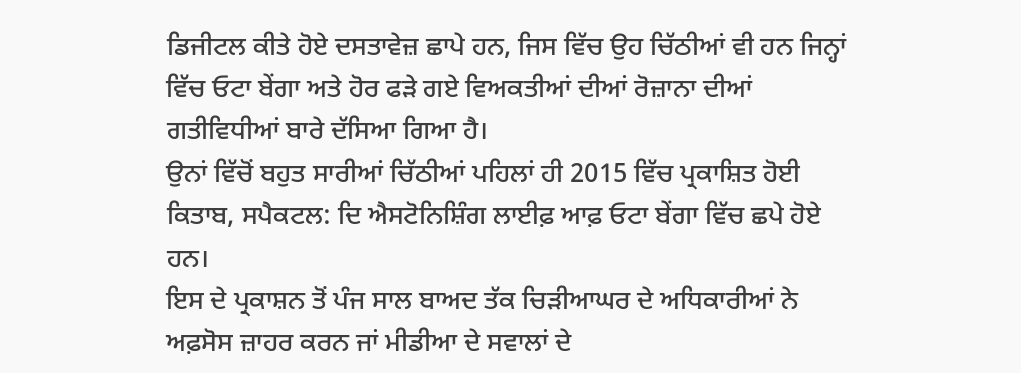ਡਿਜੀਟਲ ਕੀਤੇ ਹੋਏ ਦਸਤਾਵੇਜ਼ ਛਾਪੇ ਹਨ, ਜਿਸ ਵਿੱਚ ਉਹ ਚਿੱਠੀਆਂ ਵੀ ਹਨ ਜਿਨ੍ਹਾਂ ਵਿੱਚ ਓਟਾ ਬੇਂਗਾ ਅਤੇ ਹੋਰ ਫੜੇ ਗਏ ਵਿਅਕਤੀਆਂ ਦੀਆਂ ਰੋਜ਼ਾਨਾ ਦੀਆਂ ਗਤੀਵਿਧੀਆਂ ਬਾਰੇ ਦੱਸਿਆ ਗਿਆ ਹੈ।
ਉਨਾਂ ਵਿੱਚੋਂ ਬਹੁਤ ਸਾਰੀਆਂ ਚਿੱਠੀਆਂ ਪਹਿਲਾਂ ਹੀ 2015 ਵਿੱਚ ਪ੍ਰਕਾਸ਼ਿਤ ਹੋਈ ਕਿਤਾਬ, ਸਪੈਕਟਲ: ਦਿ ਐਸਟੋਨਿਸ਼ਿੰਗ ਲਾਈਫ਼ ਆਫ਼ ਓਟਾ ਬੇਂਗਾ ਵਿੱਚ ਛਪੇ ਹੋਏ ਹਨ।
ਇਸ ਦੇ ਪ੍ਰਕਾਸ਼ਨ ਤੋਂ ਪੰਜ ਸਾਲ ਬਾਅਦ ਤੱਕ ਚਿੜੀਆਘਰ ਦੇ ਅਧਿਕਾਰੀਆਂ ਨੇ ਅਫ਼ਸੋਸ ਜ਼ਾਹਰ ਕਰਨ ਜਾਂ ਮੀਡੀਆ ਦੇ ਸਵਾਲਾਂ ਦੇ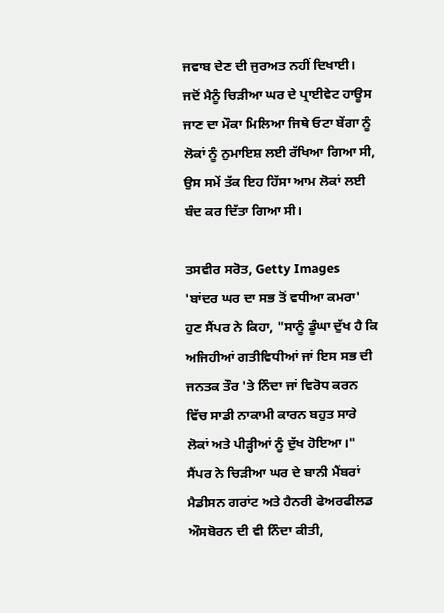ਜਵਾਬ ਦੇਣ ਦੀ ਜੁਰਅਤ ਨਹੀਂ ਦਿਖਾਈ।
ਜਦੋਂ ਮੈਨੂੰ ਚਿੜੀਆ ਘਰ ਦੇ ਪ੍ਰਾਈਵੇਟ ਹਾਊਸ ਜਾਣ ਦਾ ਮੌਕਾ ਮਿਲਿਆ ਜਿਥੇ ਓਟਾ ਬੇਂਗਾ ਨੂੰ ਲੋਕਾਂ ਨੂੰ ਨੁਮਾਇਸ਼ ਲਈ ਰੱਖਿਆ ਗਿਆ ਸੀ, ਉਸ ਸਮੇਂ ਤੱਕ ਇਹ ਹਿੱਸਾ ਆਮ ਲੋਕਾਂ ਲਈ ਬੰਦ ਕਰ ਦਿੱਤਾ ਗਿਆ ਸੀ।

ਤਸਵੀਰ ਸਰੋਤ, Getty Images
'ਬਾਂਦਰ ਘਰ ਦਾ ਸਭ ਤੋਂ ਵਧੀਆ ਕਮਰਾ'
ਹੁਣ ਸੈਂਪਰ ਨੇ ਕਿਹਾ, "ਸਾਨੂੰ ਡੂੰਘਾ ਦੁੱਖ ਹੈ ਕਿ ਅਜਿਹੀਆਂ ਗਤੀਵਿਧੀਆਂ ਜਾਂ ਇਸ ਸਭ ਦੀ ਜਨਤਕ ਤੌਰ 'ਤੇ ਨਿੰਦਾ ਜਾਂ ਵਿਰੋਧ ਕਰਨ ਵਿੱਚ ਸਾਡੀ ਨਾਕਾਮੀ ਕਾਰਨ ਬਹੁਤ ਸਾਰੇ ਲੋਕਾਂ ਅਤੇ ਪੀੜ੍ਹੀਆਂ ਨੂੰ ਦੁੱਖ ਹੋਇਆ।"
ਸੈਂਪਰ ਨੇ ਚਿੜੀਆ ਘਰ ਦੇ ਬਾਨੀ ਮੈਂਬਰਾਂ ਮੈਡੀਸਨ ਗਰਾਂਟ ਅਤੇ ਹੈਨਰੀ ਫੇਅਰਫੀਲਡ ਔਸਬੋਰਨ ਦੀ ਵੀ ਨਿੰਦਾ ਕੀਤੀ,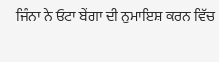ਜਿੰਨਾ ਨੇ ਓਟਾ ਬੇਂਗਾ ਦੀ ਨੁਮਾਇਸ਼ ਕਰਨ ਵਿੱਚ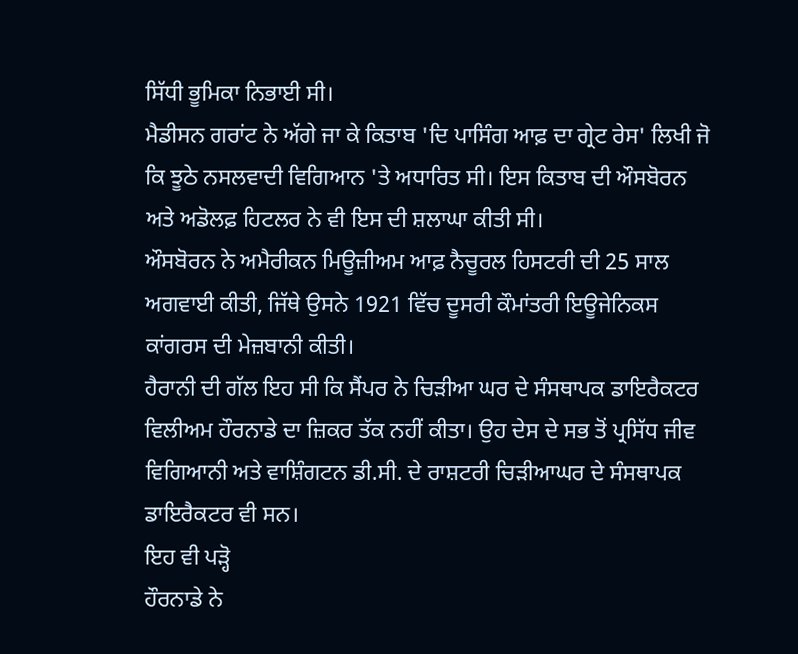ਸਿੱਧੀ ਭੂਮਿਕਾ ਨਿਭਾਈ ਸੀ।
ਮੈਡੀਸਨ ਗਰਾਂਟ ਨੇ ਅੱਗੇ ਜਾ ਕੇ ਕਿਤਾਬ 'ਦਿ ਪਾਸਿੰਗ ਆਫ਼ ਦਾ ਗ੍ਰੇਟ ਰੇਸ' ਲਿਖੀ ਜੋ ਕਿ ਝੂਠੇ ਨਸਲਵਾਦੀ ਵਿਗਿਆਨ 'ਤੇ ਅਧਾਰਿਤ ਸੀ। ਇਸ ਕਿਤਾਬ ਦੀ ਔਸਬੋਰਨ ਅਤੇ ਅਡੋਲਫ਼ ਹਿਟਲਰ ਨੇ ਵੀ ਇਸ ਦੀ ਸ਼ਲਾਘਾ ਕੀਤੀ ਸੀ।
ਔਸਬੋਰਨ ਨੇ ਅਮੈਰੀਕਨ ਮਿਊਜ਼ੀਅਮ ਆਫ਼ ਨੈਚੂਰਲ ਹਿਸਟਰੀ ਦੀ 25 ਸਾਲ ਅਗਵਾਈ ਕੀਤੀ, ਜਿੱਥੇ ਉਸਨੇ 1921 ਵਿੱਚ ਦੂਸਰੀ ਕੌਮਾਂਤਰੀ ਇਊਜੇਨਿਕਸ ਕਾਂਗਰਸ ਦੀ ਮੇਜ਼ਬਾਨੀ ਕੀਤੀ।
ਹੈਰਾਨੀ ਦੀ ਗੱਲ ਇਹ ਸੀ ਕਿ ਸੈਂਪਰ ਨੇ ਚਿੜੀਆ ਘਰ ਦੇ ਸੰਸਥਾਪਕ ਡਾਇਰੈਕਟਰ ਵਿਲੀਅਮ ਹੌਰਨਾਡੇ ਦਾ ਜ਼ਿਕਰ ਤੱਕ ਨਹੀਂ ਕੀਤਾ। ਉਹ ਦੇਸ ਦੇ ਸਭ ਤੋਂ ਪ੍ਰਸਿੱਧ ਜੀਵ ਵਿਗਿਆਨੀ ਅਤੇ ਵਾਸ਼ਿੰਗਟਨ ਡੀ.ਸੀ. ਦੇ ਰਾਸ਼ਟਰੀ ਚਿੜੀਆਘਰ ਦੇ ਸੰਸਥਾਪਕ ਡਾਇਰੈਕਟਰ ਵੀ ਸਨ।
ਇਹ ਵੀ ਪੜ੍ਹੋ
ਹੌਰਨਾਡੇ ਨੇ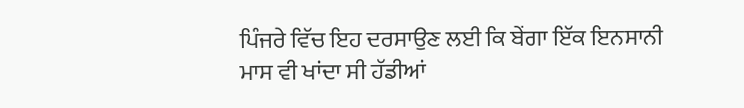ਪਿੰਜਰੇ ਵਿੱਚ ਇਹ ਦਰਸਾਉਣ ਲਈ ਕਿ ਬੇਂਗਾ ਇੱਕ ਇਨਸਾਨੀ ਮਾਸ ਵੀ ਖਾਂਦਾ ਸੀ ਹੱਡੀਆਂ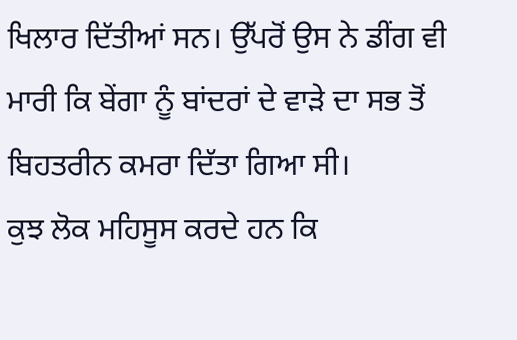ਖਿਲਾਰ ਦਿੱਤੀਆਂ ਸਨ। ਉੱਪਰੋਂ ਉਸ ਨੇ ਡੀਂਗ ਵੀ ਮਾਰੀ ਕਿ ਬੇਂਗਾ ਨੂੰ ਬਾਂਦਰਾਂ ਦੇ ਵਾੜੇ ਦਾ ਸਭ ਤੋਂ ਬਿਹਤਰੀਨ ਕਮਰਾ ਦਿੱਤਾ ਗਿਆ ਸੀ।
ਕੁਝ ਲੋਕ ਮਹਿਸੂਸ ਕਰਦੇ ਹਨ ਕਿ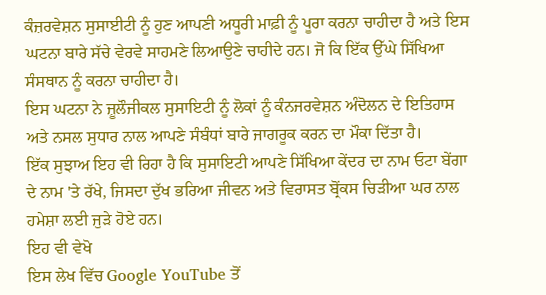ਕੰਜ਼ਰਵੇਸ਼ਨ ਸੁਸਾਈਟੀ ਨੂੰ ਹੁਣ ਆਪਣੀ ਅਧੂਰੀ ਮਾਫ਼ੀ ਨੂੰ ਪੂਰਾ ਕਰਨਾ ਚਾਹੀਦਾ ਹੈ ਅਤੇ ਇਸ ਘਟਨਾ ਬਾਰੇ ਸੱਚੇ ਵੇਰਵੇ ਸਾਹਮਣੇ ਲਿਆਉਣੇ ਚਾਹੀਦੇ ਹਨ। ਜੋ ਕਿ ਇੱਕ ਉੱਘੇ ਸਿੱਖਿਆ ਸੰਸਥਾਨ ਨੂੰ ਕਰਨਾ ਚਾਹੀਦਾ ਹੈ।
ਇਸ ਘਟਨਾ ਨੇ ਜ਼ੂਲੌਜੀਕਲ ਸੁਸਾਇਟੀ ਨੂੰ ਲੋਕਾਂ ਨੂੰ ਕੰਨਜਰਵੇਸ਼ਨ ਅੰਦੋਲਨ ਦੇ ਇਤਿਹਾਸ ਅਤੇ ਨਸਲ ਸੁਧਾਰ ਨਾਲ ਆਪਣੇ ਸੰਬੰਧਾਂ ਬਾਰੇ ਜਾਗਰੂਕ ਕਰਨ ਦਾ ਮੌਕਾ ਦਿੱਤਾ ਹੈ।
ਇੱਕ ਸੁਝਾਅ ਇਹ ਵੀ ਰਿਹਾ ਹੈ ਕਿ ਸੁਸਾਇਟੀ ਆਪਣੇ ਸਿੱਖਿਆ ਕੇਂਦਰ ਦਾ ਨਾਮ ਓਟਾ ਬੇਂਗਾ ਦੇ ਨਾਮ 'ਤੇ ਰੱਖੇ, ਜਿਸਦਾ ਦੁੱਖ ਭਰਿਆ ਜੀਵਨ ਅਤੇ ਵਿਰਾਸਤ ਬ੍ਰੋਂਕਸ ਚਿੜੀਆ ਘਰ ਨਾਲ ਹਮੇਸ਼ਾ ਲਈ ਜੁੜੇ ਹੋਏ ਹਨ।
ਇਹ ਵੀ ਵੇਖੋ
ਇਸ ਲੇਖ ਵਿੱਚ Google YouTube ਤੋਂ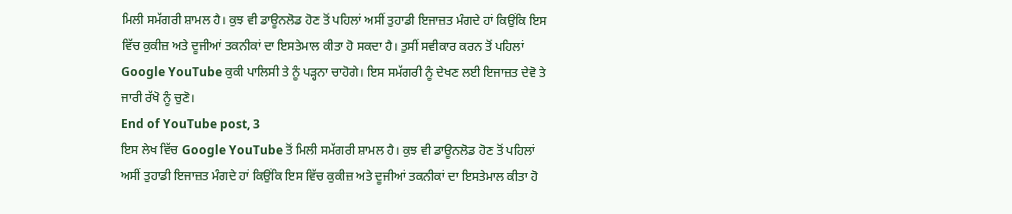ਮਿਲੀ ਸਮੱਗਰੀ ਸ਼ਾਮਲ ਹੈ। ਕੁਝ ਵੀ ਡਾਊਨਲੋਡ ਹੋਣ ਤੋਂ ਪਹਿਲਾਂ ਅਸੀਂ ਤੁਹਾਡੀ ਇਜਾਜ਼ਤ ਮੰਗਦੇ ਹਾਂ ਕਿਉਂਕਿ ਇਸ ਵਿੱਚ ਕੁਕੀਜ਼ ਅਤੇ ਦੂਜੀਆਂ ਤਕਨੀਕਾਂ ਦਾ ਇਸਤੇਮਾਲ ਕੀਤਾ ਹੋ ਸਕਦਾ ਹੈ। ਤੁਸੀਂ ਸਵੀਕਾਰ ਕਰਨ ਤੋਂ ਪਹਿਲਾਂ Google YouTube ਕੁਕੀ ਪਾਲਿਸੀ ਤੇ ਨੂੰ ਪੜ੍ਹਨਾ ਚਾਹੋਗੇ। ਇਸ ਸਮੱਗਰੀ ਨੂੰ ਦੇਖਣ ਲਈ ਇਜਾਜ਼ਤ ਦੇਵੋ ਤੇ ਜਾਰੀ ਰੱਖੋ ਨੂੰ ਚੁਣੋ।
End of YouTube post, 3
ਇਸ ਲੇਖ ਵਿੱਚ Google YouTube ਤੋਂ ਮਿਲੀ ਸਮੱਗਰੀ ਸ਼ਾਮਲ ਹੈ। ਕੁਝ ਵੀ ਡਾਊਨਲੋਡ ਹੋਣ ਤੋਂ ਪਹਿਲਾਂ ਅਸੀਂ ਤੁਹਾਡੀ ਇਜਾਜ਼ਤ ਮੰਗਦੇ ਹਾਂ ਕਿਉਂਕਿ ਇਸ ਵਿੱਚ ਕੁਕੀਜ਼ ਅਤੇ ਦੂਜੀਆਂ ਤਕਨੀਕਾਂ ਦਾ ਇਸਤੇਮਾਲ ਕੀਤਾ ਹੋ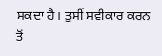ਸਕਦਾ ਹੈ। ਤੁਸੀਂ ਸਵੀਕਾਰ ਕਰਨ ਤੋਂ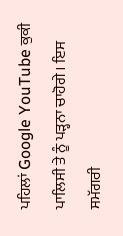ਪਹਿਲਾਂ Google YouTube ਕੁਕੀ ਪਾਲਿਸੀ ਤੇ ਨੂੰ ਪੜ੍ਹਨਾ ਚਾਹੋਗੇ। ਇਸ ਸਮੱਗਰੀ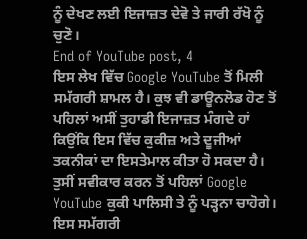ਨੂੰ ਦੇਖਣ ਲਈ ਇਜਾਜ਼ਤ ਦੇਵੋ ਤੇ ਜਾਰੀ ਰੱਖੋ ਨੂੰ ਚੁਣੋ।
End of YouTube post, 4
ਇਸ ਲੇਖ ਵਿੱਚ Google YouTube ਤੋਂ ਮਿਲੀ ਸਮੱਗਰੀ ਸ਼ਾਮਲ ਹੈ। ਕੁਝ ਵੀ ਡਾਊਨਲੋਡ ਹੋਣ ਤੋਂ ਪਹਿਲਾਂ ਅਸੀਂ ਤੁਹਾਡੀ ਇਜਾਜ਼ਤ ਮੰਗਦੇ ਹਾਂ ਕਿਉਂਕਿ ਇਸ ਵਿੱਚ ਕੁਕੀਜ਼ ਅਤੇ ਦੂਜੀਆਂ ਤਕਨੀਕਾਂ ਦਾ ਇਸਤੇਮਾਲ ਕੀਤਾ ਹੋ ਸਕਦਾ ਹੈ। ਤੁਸੀਂ ਸਵੀਕਾਰ ਕਰਨ ਤੋਂ ਪਹਿਲਾਂ Google YouTube ਕੁਕੀ ਪਾਲਿਸੀ ਤੇ ਨੂੰ ਪੜ੍ਹਨਾ ਚਾਹੋਗੇ। ਇਸ ਸਮੱਗਰੀ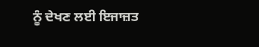ਨੂੰ ਦੇਖਣ ਲਈ ਇਜਾਜ਼ਤ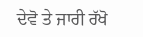ਦੇਵੋ ਤੇ ਜਾਰੀ ਰੱਖੋ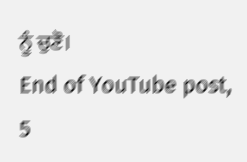ਨੂੰ ਚੁਣੋ।
End of YouTube post, 5